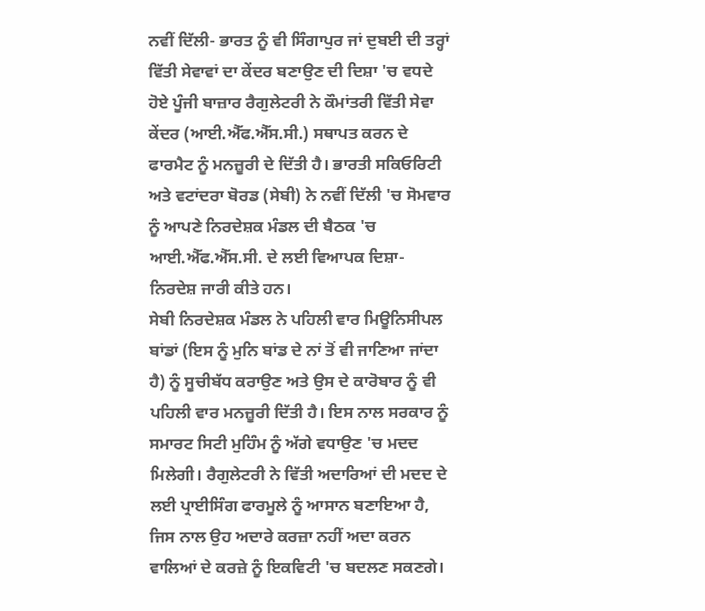ਨਵੀਂ ਦਿੱਲੀ- ਭਾਰਤ ਨੂੰ ਵੀ ਸਿੰਗਾਪੁਰ ਜਾਂ ਦੁਬਈ ਦੀ ਤਰ੍ਹਾਂ ਵਿੱਤੀ ਸੇਵਾਵਾਂ ਦਾ ਕੇਂਦਰ ਬਣਾਉਣ ਦੀ ਦਿਸ਼ਾ 'ਚ ਵਧਦੇ ਹੋਏ ਪੂੰਜੀ ਬਾਜ਼ਾਰ ਰੈਗੁਲੇਟਰੀ ਨੇ ਕੌਮਾਂਤਰੀ ਵਿੱਤੀ ਸੇਵਾ ਕੇਂਦਰ (ਆਈ.ਐੱਫ.ਐੱਸ.ਸੀ.) ਸਥਾਪਤ ਕਰਨ ਦੇ ਫਾਰਮੈਟ ਨੂੰ ਮਨਜ਼ੂਰੀ ਦੇ ਦਿੱਤੀ ਹੈ। ਭਾਰਤੀ ਸਕਿਓਰਿਟੀ ਅਤੇ ਵਟਾਂਦਰਾ ਬੋਰਡ (ਸੇਬੀ) ਨੇ ਨਵੀਂ ਦਿੱਲੀ 'ਚ ਸੋਮਵਾਰ ਨੂੰ ਆਪਣੇ ਨਿਰਦੇਸ਼ਕ ਮੰਡਲ ਦੀ ਬੈਠਕ 'ਚ ਆਈ.ਐੱਫ.ਐੱਸ.ਸੀ. ਦੇ ਲਈ ਵਿਆਪਕ ਦਿਸ਼ਾ-ਨਿਰਦੇਸ਼ ਜਾਰੀ ਕੀਤੇ ਹਨ।
ਸੇਬੀ ਨਿਰਦੇਸ਼ਕ ਮੰਡਲ ਨੇ ਪਹਿਲੀ ਵਾਰ ਮਿਊਨਿਸੀਪਲ ਬਾਂਡਾਂ (ਇਸ ਨੂੰ ਮੁਨਿ ਬਾਂਡ ਦੇ ਨਾਂ ਤੋਂ ਵੀ ਜਾਣਿਆ ਜਾਂਦਾ ਹੈ) ਨੂੰ ਸੂਚੀਬੱਧ ਕਰਾਉਣ ਅਤੇ ਉਸ ਦੇ ਕਾਰੋਬਾਰ ਨੂੰ ਵੀ ਪਹਿਲੀ ਵਾਰ ਮਨਜ਼ੂਰੀ ਦਿੱਤੀ ਹੈ। ਇਸ ਨਾਲ ਸਰਕਾਰ ਨੂੰ ਸਮਾਰਟ ਸਿਟੀ ਮੁਹਿੰਮ ਨੂੰ ਅੱਗੇ ਵਧਾਉਣ 'ਚ ਮਦਦ ਮਿਲੇਗੀ। ਰੈਗੁਲੇਟਰੀ ਨੇ ਵਿੱਤੀ ਅਦਾਰਿਆਂ ਦੀ ਮਦਦ ਦੇ ਲਈ ਪ੍ਰਾਈਸਿੰਗ ਫਾਰਮੂਲੇ ਨੂੰ ਆਸਾਨ ਬਣਾਇਆ ਹੈ, ਜਿਸ ਨਾਲ ਉਹ ਅਦਾਰੇ ਕਰਜ਼ਾ ਨਹੀਂ ਅਦਾ ਕਰਨ ਵਾਲਿਆਂ ਦੇ ਕਰਜ਼ੇ ਨੂੰ ਇਕਵਿਟੀ 'ਚ ਬਦਲਣ ਸਕਣਗੇ।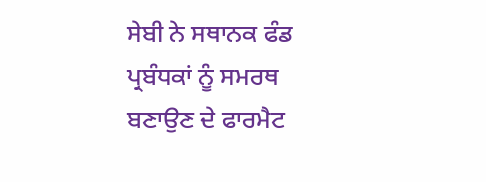ਸੇਬੀ ਨੇ ਸਥਾਨਕ ਫੰਡ ਪ੍ਰਬੰਧਕਾਂ ਨੂੰ ਸਮਰਥ ਬਣਾਉਣ ਦੇ ਫਾਰਮੈਟ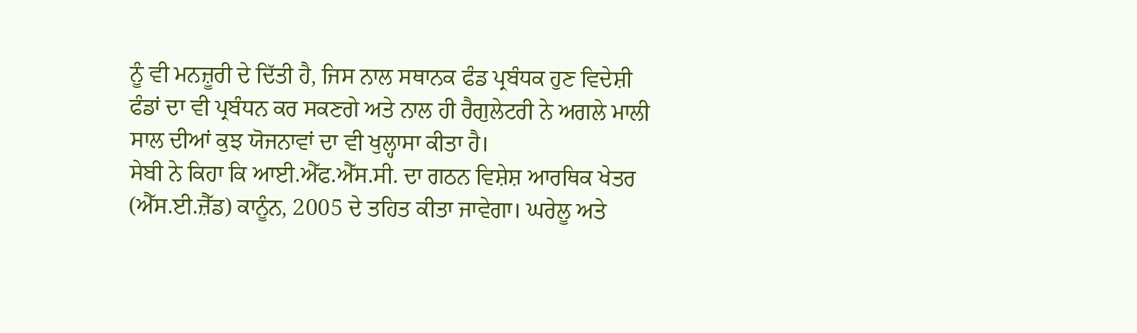ਨੂੰ ਵੀ ਮਨਜ਼ੂਰੀ ਦੇ ਦਿੱਤੀ ਹੈ, ਜਿਸ ਨਾਲ ਸਥਾਨਕ ਫੰਡ ਪ੍ਰਬੰਧਕ ਹੁਣ ਵਿਦੇਸ਼ੀ ਫੰਡਾਂ ਦਾ ਵੀ ਪ੍ਰਬੰਧਨ ਕਰ ਸਕਣਗੇ ਅਤੇ ਨਾਲ ਹੀ ਰੈਗੁਲੇਟਰੀ ਨੇ ਅਗਲੇ ਮਾਲੀ ਸਾਲ ਦੀਆਂ ਕੁਝ ਯੋਜਨਾਵਾਂ ਦਾ ਵੀ ਖੁਲ੍ਹਾਸਾ ਕੀਤਾ ਹੈ।
ਸੇਬੀ ਨੇ ਕਿਹਾ ਕਿ ਆਈ.ਐੱਫ.ਐੱਸ.ਸੀ. ਦਾ ਗਠਨ ਵਿਸ਼ੇਸ਼ ਆਰਥਿਕ ਖੇਤਰ (ਐੱਸ.ਈ.ਜ਼ੈੱਡ) ਕਾਨੂੰਨ, 2005 ਦੇ ਤਹਿਤ ਕੀਤਾ ਜਾਵੇਗਾ। ਘਰੇਲੂ ਅਤੇ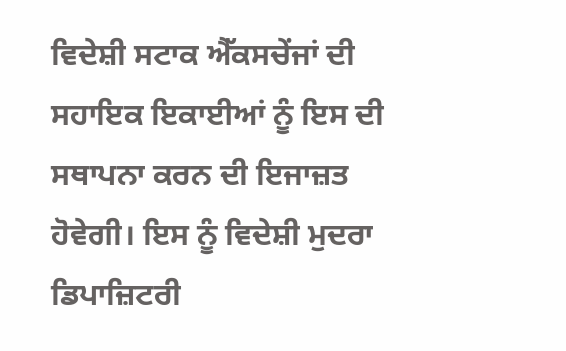ਵਿਦੇਸ਼ੀ ਸਟਾਕ ਐੱਕਸਚੇਂਜਾਂ ਦੀ ਸਹਾਇਕ ਇਕਾਈਆਂ ਨੂੰ ਇਸ ਦੀ ਸਥਾਪਨਾ ਕਰਨ ਦੀ ਇਜਾਜ਼ਤ ਹੋਵੇਗੀ। ਇਸ ਨੂੰ ਵਿਦੇਸ਼ੀ ਮੁਦਰਾ ਡਿਪਾਜ਼ਿਟਰੀ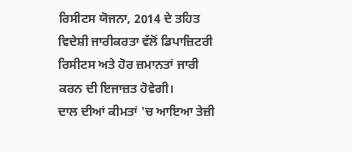ਰਿਸੀਟਸ ਯੋਜਨਾ, 2014 ਦੇ ਤਹਿਤ ਵਿਦੇਸ਼ੀ ਜਾਰੀਕਰਤਾ ਵੱਲੋਂ ਡਿਪਾਜ਼ਿਟਰੀ ਰਿਸੀਟਸ ਅਤੇ ਹੋਰ ਜ਼ਮਾਨਤਾਂ ਜਾਰੀ ਕਰਨ ਦੀ ਇਜਾਜ਼ਤ ਹੋਵੇਗੀ।
ਦਾਲ ਦੀਆਂ ਕੀਮਤਾਂ 'ਚ ਆਇਆ ਤੇਜ਼ੀ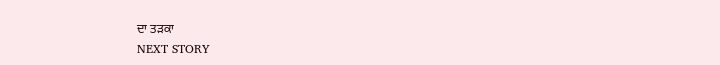ਦਾ ਤੜਕਾ
NEXT STORY